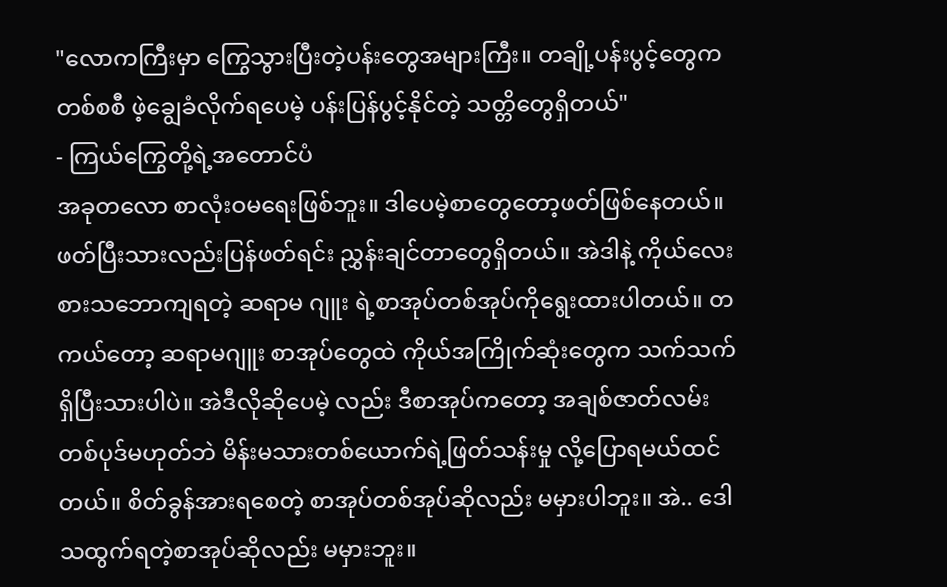"လောကကြီးမှာ ကြွေသွားပြီးတဲ့ပန်းတွေအများကြီး။ တချို့ပန်းပွင့်တွေက တစ်စစီ ဖဲ့ချွေခံလိုက်ရပေမဲ့ ပန်းပြန်ပွင့်နိုင်တဲ့ သတ္တိတွေရှိတယ်"
- ကြယ်ကြွေတို့ရဲ့အတောင်ပံ
အခုတလော စာလုံးဝမရေးဖြစ်ဘူး။ ဒါပေမဲ့စာတွေတော့ဖတ်ဖြစ်နေတယ်။ ဖတ်ပြီးသားလည်းပြန်ဖတ်ရင်း ညွှန်းချင်တာတွေရှိတယ်။ အဲဒါနဲ့ ကိုယ်လေးစားသဘောကျရတဲ့ ဆရာမ ဂျူး ရဲ့စာအုပ်တစ်အုပ်ကိုရွေးထားပါတယ်။ တကယ်တော့ ဆရာမဂျူး စာအုပ်တွေထဲ ကိုယ်အကြိုက်ဆုံးတွေက သက်သက်ရှိပြီးသားပါပဲ။ အဲဒီလိုဆိုပေမဲ့ လည်း ဒီစာအုပ်ကတော့ အချစ်ဇာတ်လမ်း တစ်ပုဒ်မဟုတ်ဘဲ မိန်းမသားတစ်ယောက်ရဲ့ဖြတ်သန်းမှု လို့ပြောရမယ်ထင်တယ်။ စိတ်ခွန်အားရစေတဲ့ စာအုပ်တစ်အုပ်ဆိုလည်း မမှားပါဘူး။ အဲ.. ဒေါသထွက်ရတဲ့စာအုပ်ဆိုလည်း မမှားဘူး။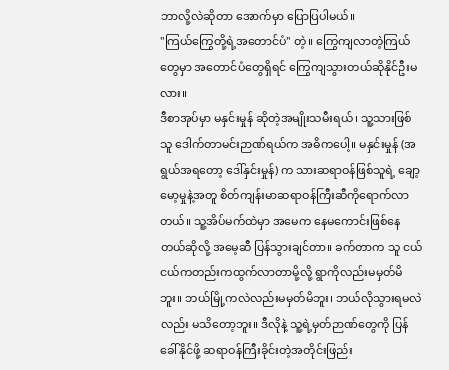ဘာလို့လဲဆိုတာ အောက်မှာ ပြောပြပါမယ်။
"ကြယ်ကြွေတို့ရဲ့အတောင်ပံ" တဲ့။ ကြွေကျလာတဲ့ကြယ်တွေမှာ အတောင်ပံတွေရှိရင် ကြွေကျသွားတယ်ဆိုနိုင်ဦးမလား။
ဒီစာအုပ်မှာ မနှင်းမှုန် ဆိုတဲ့အမျိုးသမီးရယ်၊ သူ့သားဖြစ်သူ ဒေါက်တာမင်းဉာဏ်ရယ်က အဓိကပေါ့။ မနှင်းမှုန် (အရွယ်အရတော့ ဒေါ်နှင်းမှုန်) က သားဆရာဝန်ဖြစ်သူရဲ့ ချော့မော့မှုနဲ့အတူ စိတ်ကျန်းမာဆရာဝန်ကြီးဆီကိုရောက်လာတယ်။ သူ့အိပ်မက်ထဲမှာ အမေက နေမကောင်းဖြစ်နေတယ်ဆိုလို့ အမေ့ဆီ ပြန်သွားချင်တာ။ ခက်တာက သူ ငယ်ငယ်ကတည်းကထွက်လာတာမို့လို့ ရွာကိုလည်းမမှတ်မိဘူး။ ဘယ်မြို့ကလဲလည်းမမှတ်မိဘူး၊ ဘယ်လိုသွားရမလဲလည်း မသိတော့ဘူး။ ဒီလိုနဲ့ သူ့ရဲ့မှတ်ဉာဏ်တွေကို ပြန်ခေါ်နိုင်ဖို့ ဆရာဝန်ကြီးခိုင်းတဲ့အတိုင်းဖြည်း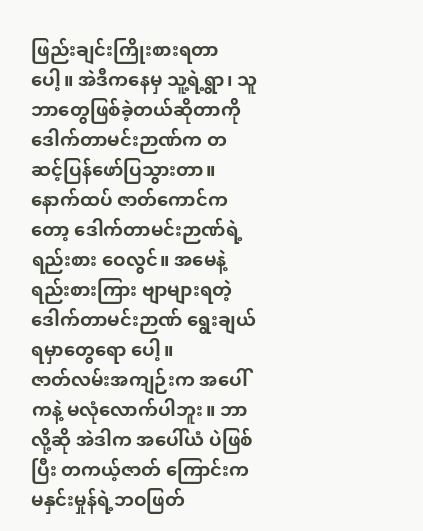ဖြည်းချင်းကြိုးစားရတာပေါ့။ အဲဒီကနေမှ သူ့ရဲ့ရွာ၊ သူဘာတွေဖြစ်ခဲ့တယ်ဆိုတာကို ဒေါက်တာမင်းဉာဏ်က တဆင့်ပြန်ဖော်ပြသွားတာ။ နောက်ထပ် ဇာတ်ကောင်ကတော့ ဒေါက်တာမင်းဉာဏ်ရဲ့ရည်းစား ဝေလွင်။ အမေနဲ့ရည်းစားကြား ဗျာများရတဲ့ ဒေါက်တာမင်းဉာဏ် ရွေးချယ်ရမှာတွေရော ပေါ့။
ဇာတ်လမ်းအကျဉ်းက အပေါ်ကနဲ့ မလုံလောက်ပါဘူး။ ဘာလို့ဆို အဲဒါက အပေါ်ယံ ပဲဖြစ်ပြီး တကယ့်ဇာတ် ကြောင်းက မနှင်းမှုန်ရဲ့ဘဝဖြတ်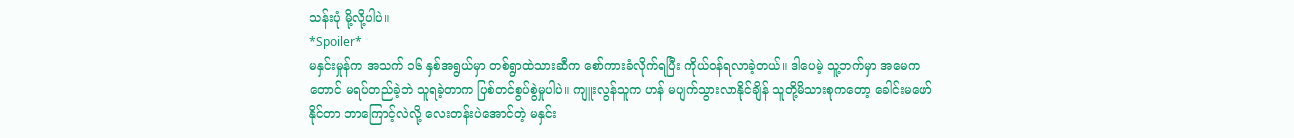သန်းပုံ မို့လို့ပါပဲ။
*Spoiler*
မနှင်းမှုန်က အသက် ၁၆ နှစ်အရွယ်မှာ တစ်ရွာထဲသားဆီက စော်ကားခံလိုက်ရပြီး ကိုယ်ဝန်ရလာခဲ့တယ်။ ဒါပေမဲ့ သူ့ဘက်မှာ အမေကတောင် မရပ်တည်ခဲ့ဘဲ သူရခဲ့တာက ပြစ်တင်စွပ်စွဲမှုပါပဲ။ ကျူးလွန်သူက ဟန် မပျက်သွားလာနိုင်ချိန် သူတို့မိသားစုကတော့ ခေါင်းမဖော်နိုင်တာ ဘာကြောင့်လဲလို့ လေးတန်းပဲအောင်တဲ့ မနှင်း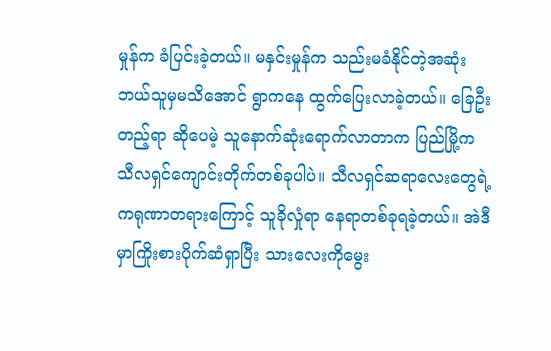မှုန်က ခံပြင်းခဲ့တယ်။ မနှင်းမှုန်က သည်းမခံနိုင်တဲ့အဆုံးဘယ်သူမှမသိအောင် ရွာကနေ ထွက်ပြေးလာခဲ့တယ်။ ခြေဦးတည့်ရာ ဆိုပေမဲ့ သူနောက်ဆုံးရောက်လာတာက ပြည်မြို့က သီလရှင်ကျောင်းတိုက်တစ်ခုပါပဲ။ သီလရှင်ဆရာလေးတွေရဲ့ကရုဏာတရားကြောင့် သူခိုလှုံရာ နေရာတစ်ခုရခဲ့တယ်။ အဲဒီမှာကြိုးစားပိုက်ဆံရှာပြီး သားလေးကိုမွေး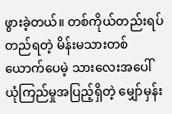ဖွားခဲ့တယ်။ တစ်ကိုယ်တည်းရပ်တည်ရတဲ့ မိန်းမသားတစ်ယောက်ပေမဲ့ သားလေးအပေါ် ယုံကြည်မှုအပြည့်ရှိတဲ့ မျှော်မှန်း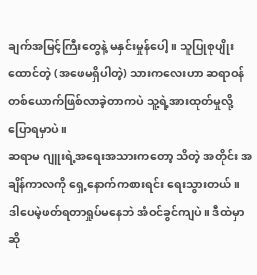ချက်အမြင့်ကြီးတွေနဲ့ မနှင်းမှုန်ပေါ့။ သူပြုစုပျိုးထောင်တဲ့ (အဖေမရှိပါတဲ့) သားကလေးဟာ ဆရာဝန်တစ်ယောက်ဖြစ်လာခဲ့တာကပဲ သူ့ရဲ့အားထုတ်မှုလို့ပြောရမှာပဲ။
ဆရာမ ဂျူးရဲ့အရေးအသားကတော့ သိတဲ့ အတိုင်း အချိန်ကာလကို ရှေ့နောက်ကစားရင်း ရေးသွားတယ်။ ဒါပေမဲ့ဖတ်ရတာရှုပ်မနေဘဲ အံဝင်ခွင်ကျပဲ။ ဒီထဲမှာဆို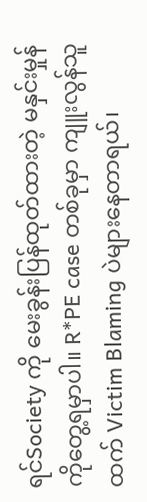ရင်Society ကို မေးခွန်းပြန်ထုတ်ထားတဲ့ မနှင်းမှုန်ကိုတွေ့ရမှာပါ။ R*PE case တစ်ခုမှာ ကျူးလွန်သူထက် Victim Blaming ပဲများနေတာရယ်၊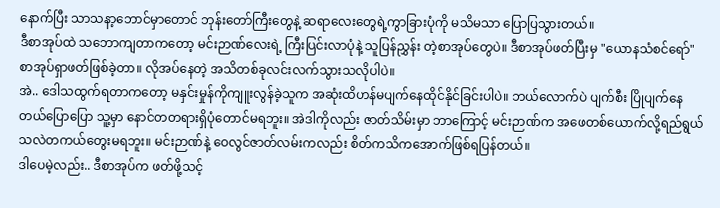နောက်ပြီး သာသနာ့ဘောင်မှာတောင် ဘုန်းတော်ကြီးတွေနဲ့ ဆရာလေးတွေရဲ့ကွာခြားပုံကို မသိမသာ ပြောပြသွားတယ်။
ဒီစာအုပ်ထဲ သဘောကျတာကတော့ မင်းဉာဏ်လေးရဲ့ ကြီးပြင်းလာပုံနဲ့ သူပြန်ညွှန်း တဲ့စာအုပ်တွေပဲ။ ဒီစာအုပ်ဖတ်ပြီးမှ "ယောနသံစင်ရော်" စာအုပ်ရှာဖတ်ဖြစ်ခဲ့တာ။ လိုအပ်နေတဲ့ အသိတစ်ခုလင်းလက်သွားသလိုပါပဲ။
အဲ.. ဒေါသထွက်ရတာကတော့ မနှင်းမှုန်ကိုကျူးလွန်ခဲ့သူက အဆုံးထိဟန်မပျက်နေထိုင်နိုင်ခြင်းပါပဲ။ ဘယ်လောက်ပဲ ပျက်စီး ပြိုပျက်နေတယ်ပြောပြော သူ့မှာ နောင်တတရားရှိပုံတောင်မရဘူး။ အဲဒါကိုလည်း ဇာတ်သိမ်းမှာ ဘာကြောင့် မင်းဉာဏ်က အဖေတစ်ယောက်လို့ရည်ရွယ်သလဲတကယ်တွေးမရဘူး။ မင်းဉာဏ်နဲ့ ဝေလွင်ဇာတ်လမ်းကလည်း စိတ်ကသိကအောက်ဖြစ်ရပြန်တယ်။
ဒါပေမဲ့လည်း.. ဒီစာအုပ်က ဖတ်ဖို့သင့်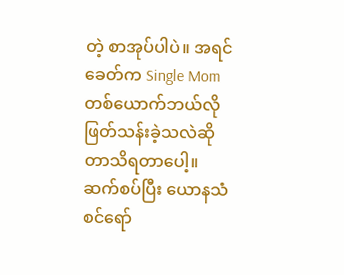တဲ့ စာအုပ်ပါပဲ။ အရင်ခေတ်က Single Mom တစ်ယောက်ဘယ်လို ဖြတ်သန်းခဲ့သလဲဆိုတာသိရတာပေါ့။ ဆက်စပ်ပြီး ယောနသံစင်ရော်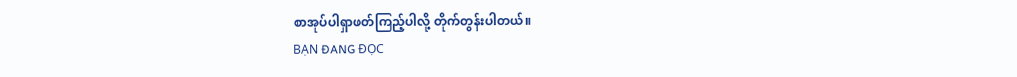စာအုပ်ပါရှာဖတ်ကြည့်ပါလို့ တိုက်တွန်းပါတယ်။
BẠN ĐANG ĐỌC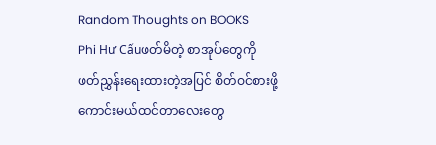Random Thoughts on BOOKS
Phi Hư Cấuဖတ်မိတဲ့ စာအုပ်တွေကို ဖတ်ညွှန်းရေးထားတဲ့အပြင် စိတ်ဝင်စားဖို့ကောင်းမယ်ထင်တာလေးတွေ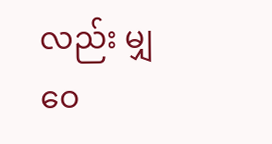လည်း မျှဝေ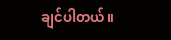ချင်ပါတယ်။